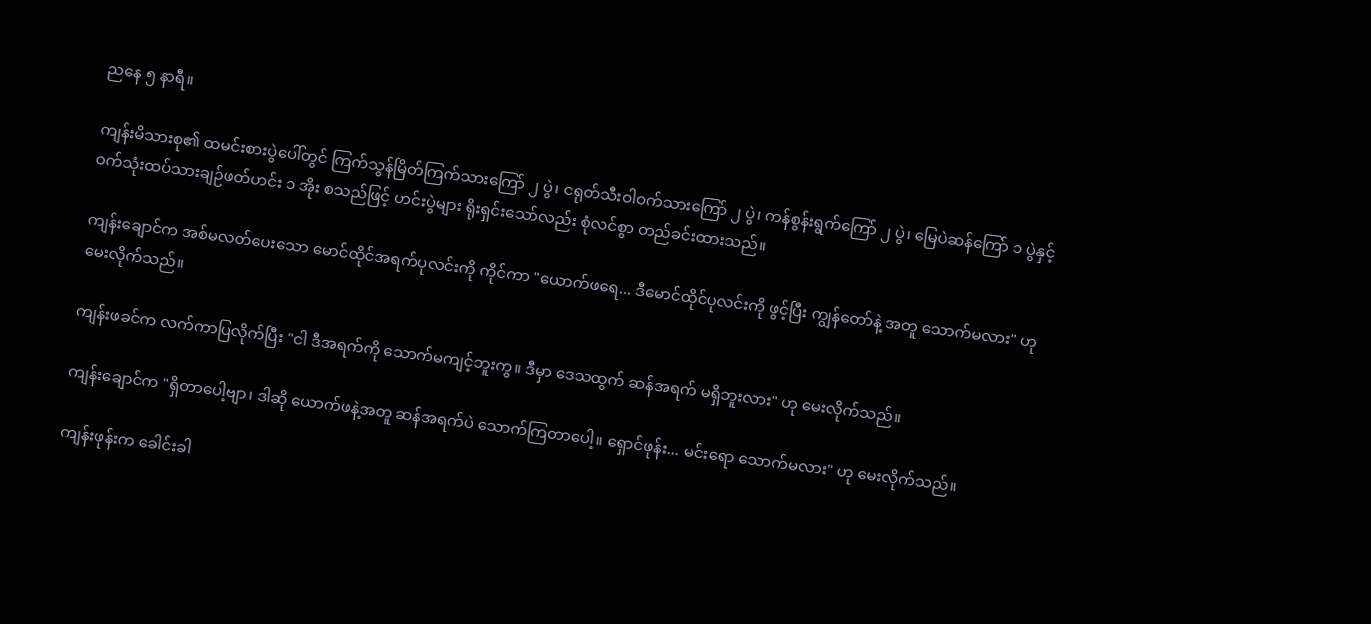ညနေ ၅ နာရီ။

ကျန်းမိသားစု၏ ထမင်းစားပွဲပေါ်တွင် ကြက်သွန်မြိတ်ကြက်သားကြော် ၂ ပွဲ၊ ငရုတ်သီးဝါဝက်သားကြော် ၂ ပွဲ၊ ကန်စွန်းရွက်ကြော် ၂ ပွဲ၊ မြေပဲဆန်ကြော် ၁ ပွဲနှင့် ဝက်သုံးထပ်သားချဉ်ဖတ်ဟင်း ၁ အိုး စသည်ဖြင့် ဟင်းပွဲများ ရိုးရှင်းသော်လည်း စုံလင်စွာ တည်ခင်းထားသည်။

ကျန်းချောင်က အစ်မလတ်ပေးသော မောင်ထိုင်အရက်ပုလင်းကို ကိုင်ကာ "ယောက်ဖရေ... ဒီမောင်ထိုင်ပုလင်းကို ဖွင့်ပြီး ကျွန်တော်နဲ့ အတူ သောက်မလား" ဟု မေးလိုက်သည်။

ကျန်းဖခင်က လက်ကာပြလိုက်ပြီး "ငါ ဒီအရက်ကို သောက်မကျင့်ဘူးကွ။ ဒီမှာ ဒေသထွက် ဆန်အရက် မရှိဘူးလား" ဟု မေးလိုက်သည်။

ကျန်းချောင်က "ရှိတာပေါ့ဗျာ၊ ဒါဆို ယောက်ဖနဲ့အတူ ဆန်အရက်ပဲ သောက်ကြတာပေါ့။ ရှောင်ဖုန်း... မင်းရော သောက်မလား" ဟု မေးလိုက်သည်။

ကျန်းဖုန်းက ခေါင်းခါ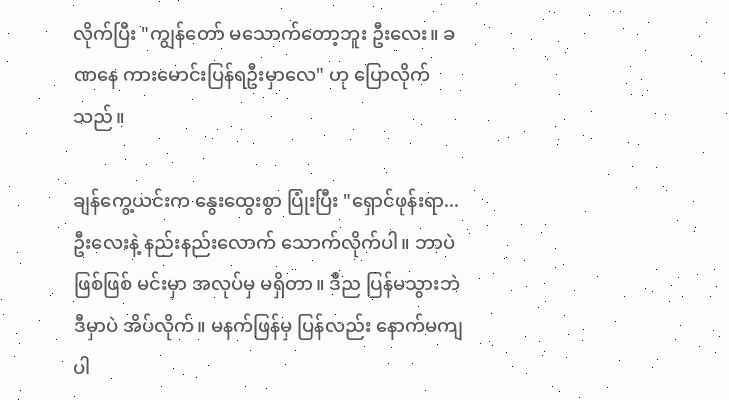လိုက်ပြီး "ကျွန်တော် မသောက်တော့ဘူး ဦးလေး။ ခဏနေ ကားမောင်းပြန်ရဦးမှာလေ" ဟု ပြောလိုက်သည်။

ချန်ကွေ့ယင်းက နွေးထွေးစွာ ပြုံးပြီး "ရှောင်ဖုန်းရာ... ဦးလေးနဲ့ နည်းနည်းလောက် သောက်လိုက်ပါ။ ဘာပဲဖြစ်ဖြစ် မင်းမှာ အလုပ်မှ မရှိတာ။ ဒီည ပြန်မသွားဘဲ ဒီမှာပဲ အိပ်လိုက်။ မနက်ဖြန်မှ ပြန်လည်း နောက်မကျပါ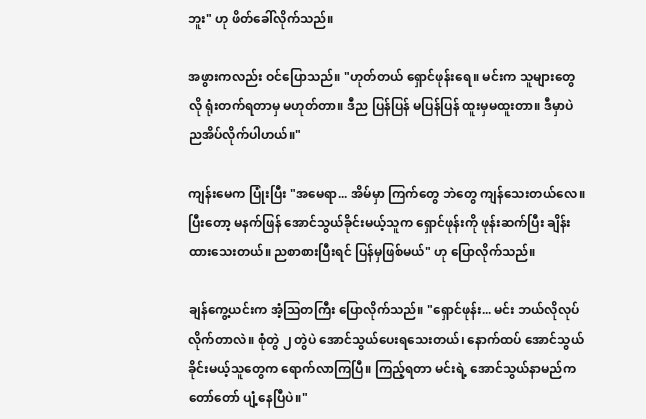ဘူး" ဟု ဖိတ်ခေါ်လိုက်သည်။

အဖွားကလည်း ဝင်ပြောသည်။ "ဟုတ်တယ် ရှောင်ဖုန်းရေ။ မင်းက သူများတွေလို ရုံးတက်ရတာမှ မဟုတ်တာ။ ဒီည ပြန်ပြန် မပြန်ပြန် ထူးမှမထူးတာ။ ဒီမှာပဲ ညအိပ်လိုက်ပါဟယ်။"

ကျန်းမေက ပြုံးပြီး "အမေရာ... အိမ်မှာ ကြက်တွေ ဘဲတွေ ကျန်သေးတယ်လေ။ ပြီးတော့ မနက်ဖြန် အောင်သွယ်ခိုင်းမယ့်သူက ရှောင်ဖုန်းကို ဖုန်းဆက်ပြီး ချိန်းထားသေးတယ်။ ညစာစားပြီးရင် ပြန်မှဖြစ်မယ်" ဟု ပြောလိုက်သည်။

ချန်ကွေ့ယင်းက အံ့သြတကြီး ပြောလိုက်သည်။ "ရှောင်ဖုန်း... မင်း ဘယ်လိုလုပ်လိုက်တာလဲ။ စုံတွဲ ၂ တွဲပဲ အောင်သွယ်ပေးရသေးတယ်၊ နောက်ထပ် အောင်သွယ်ခိုင်းမယ့်သူတွေက ရောက်လာကြပြီ။ ကြည့်ရတာ မင်းရဲ့ အောင်သွယ်နာမည်က တော်တော် ပျံ့နေပြီပဲ။"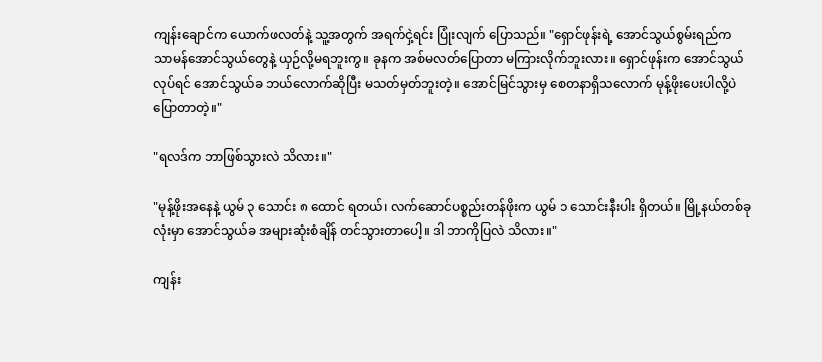ကျန်းချောင်က ယောက်ဖလတ်နဲ့ သူ့အတွက် အရက်ငှဲ့ရင်း ပြုံးလျက် ပြောသည်။ "ရှောင်ဖုန်းရဲ့ အောင်သွယ်စွမ်းရည်က သာမန်အောင်သွယ်တွေနဲ့ ယှဉ်လို့မရဘူးကွ။ ခုနက အစ်မလတ်ပြောတာ မကြားလိုက်ဘူးလား။ ရှောင်ဖုန်းက အောင်သွယ်လုပ်ရင် အောင်သွယ်ခ ဘယ်လောက်ဆိုပြီး မသတ်မှတ်ဘူးတဲ့။ အောင်မြင်သွားမှ စေတနာရှိသလောက် မုန့်ဖိုးပေးပါလို့ပဲ ပြောတာတဲ့။"

"ရလဒ်က ဘာဖြစ်သွားလဲ သိလား။"

"မုန့်ဖိုးအနေနဲ့ ယွမ် ၃ သောင်း ၈ ထောင် ရတယ်၊ လက်ဆောင်ပစ္စည်းတန်ဖိုးက ယွမ် ၁ သောင်းနီးပါး ရှိတယ်။ မြို့နယ်တစ်ခုလုံးမှာ အောင်သွယ်ခ အများဆုံးစံချိန် တင်သွားတာပေါ့။ ဒါ ဘာကိုပြလဲ သိလား။"

ကျန်း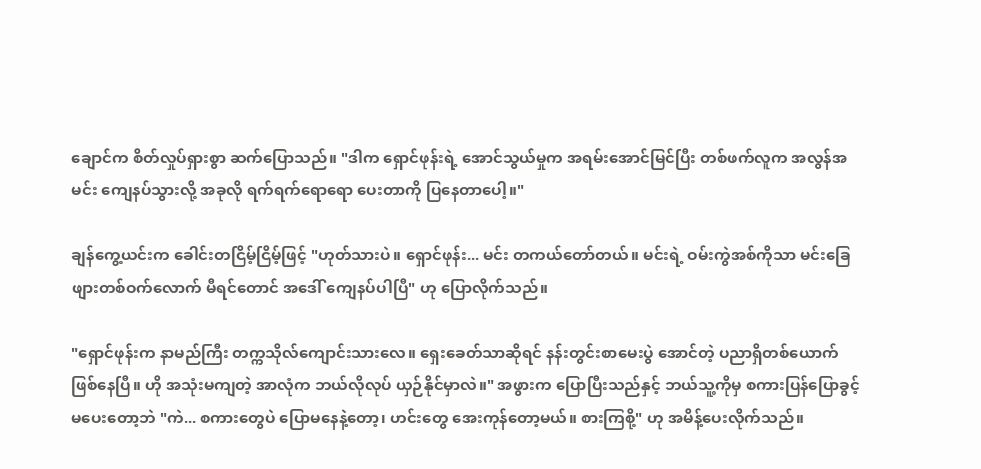ချောင်က စိတ်လှုပ်ရှားစွာ ဆက်ပြောသည်။ "ဒါက ရှောင်ဖုန်းရဲ့ အောင်သွယ်မှုက အရမ်းအောင်မြင်ပြီး တစ်ဖက်လူက အလွန်အမင်း ကျေနပ်သွားလို့ အခုလို ရက်ရက်ရောရော ပေးတာကို ပြနေတာပေါ့။"

ချန်ကွေ့ယင်းက ခေါင်းတငြိမ့်ငြိမ့်ဖြင့် "ဟုတ်သားပဲ။ ရှောင်ဖုန်း... မင်း တကယ်တော်တယ်။ မင်းရဲ့ ဝမ်းကွဲအစ်ကိုသာ မင်းခြေဖျားတစ်ဝက်လောက် မီရင်တောင် အဒေါ် ကျေနပ်ပါပြီ" ဟု ပြောလိုက်သည်။

"ရှောင်ဖုန်းက နာမည်ကြီး တက္ကသိုလ်ကျောင်းသားလေ။ ရှေးခေတ်သာဆိုရင် နန်းတွင်းစာမေးပွဲ အောင်တဲ့ ပညာရှိတစ်ယောက် ဖြစ်နေပြီ။ ဟို အသုံးမကျတဲ့ အာလုံက ဘယ်လိုလုပ် ယှဉ်နိုင်မှာလဲ။" အဖွားက ပြောပြီးသည်နှင့် ဘယ်သူ့ကိုမှ စကားပြန်ပြောခွင့် မပေးတော့ဘဲ "ကဲ... စကားတွေပဲ ပြောမနေနဲ့တော့၊ ဟင်းတွေ အေးကုန်တော့မယ်။ စားကြစို့" ဟု အမိန့်ပေးလိုက်သည်။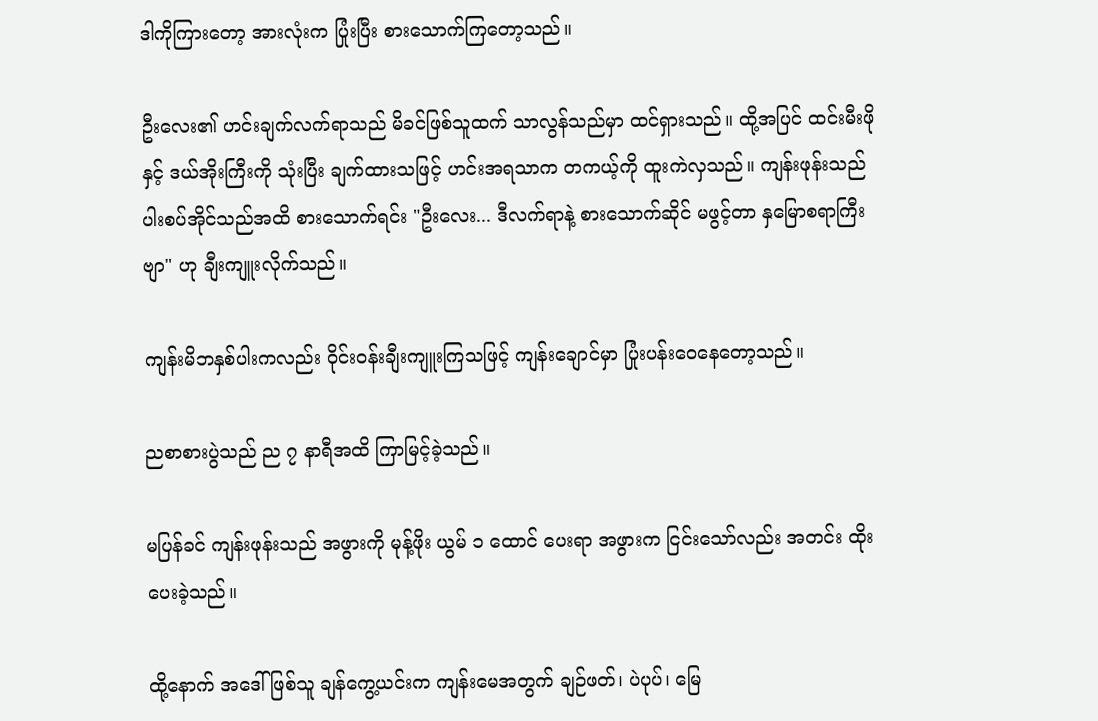ဒါကိုကြားတော့ အားလုံးက ပြုံးပြီး စားသောက်ကြတော့သည်။

ဦးလေး၏ ဟင်းချက်လက်ရာသည် မိခင်ဖြစ်သူထက် သာလွန်သည်မှာ ထင်ရှားသည်။ ထို့အပြင် ထင်းမီးဖိုနှင့် ဒယ်အိုးကြီးကို သုံးပြီး ချက်ထားသဖြင့် ဟင်းအရသာက တကယ့်ကို ထူးကဲလှသည်။ ကျန်းဖုန်းသည် ပါးစပ်အိုင်သည်အထိ စားသောက်ရင်း "ဦးလေး... ဒီလက်ရာနဲ့ စားသောက်ဆိုင် မဖွင့်တာ နှမြောစရာကြီးဗျာ" ဟု ချီးကျူးလိုက်သည်။

ကျန်းမိဘနှစ်ပါးကလည်း ဝိုင်းဝန်းချီးကျူးကြသဖြင့် ကျန်းချောင်မှာ ပြုံးပန်းဝေနေတော့သည်။

ညစာစားပွဲသည် ည ၇ နာရီအထိ ကြာမြင့်ခဲ့သည်။

မပြန်ခင် ကျန်းဖုန်းသည် အဖွားကို မုန့်ဖိုး ယွမ် ၁ ထောင် ပေးရာ အဖွားက ငြင်းသော်လည်း အတင်း ထိုးပေးခဲ့သည်။

ထို့နောက် အဒေါ်ဖြစ်သူ ချန်ကွေ့ယင်းက ကျန်းမေအတွက် ချဉ်ဖတ်၊ ပဲပုပ်၊ မြေ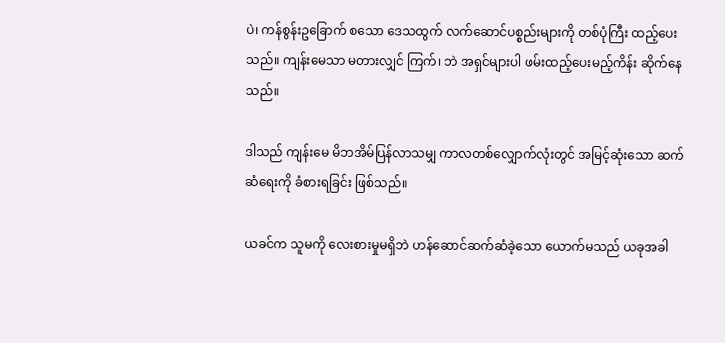ပဲ၊ ကန်စွန်းဥခြောက် စသော ဒေသထွက် လက်ဆောင်ပစ္စည်းများကို တစ်ပုံကြီး ထည့်ပေးသည်။ ကျန်းမေသာ မတားလျှင် ကြက်၊ ဘဲ အရှင်များပါ ဖမ်းထည့်ပေးမည့်ကိန်း ဆိုက်နေသည်။

ဒါသည် ကျန်းမေ မိဘအိမ်ပြန်လာသမျှ ကာလတစ်လျှောက်လုံးတွင် အမြင့်ဆုံးသော ဆက်ဆံရေးကို ခံစားရခြင်း ဖြစ်သည်။

ယခင်က သူမကို လေးစားမှုမရှိဘဲ ဟန်ဆောင်ဆက်ဆံခဲ့သော ယောက်မသည် ယခုအခါ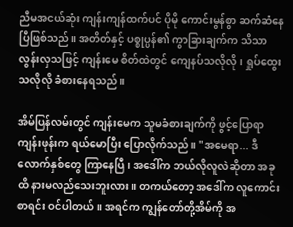ညီမအငယ်ဆုံး ကျန်းကျန်ထက်ပင် ပိုမို ကောင်းမွန်စွာ ဆက်ဆံနေပြီဖြစ်သည်။ အတိတ်နှင့် ပစ္စုပ္ပန်၏ ကွာခြားချက်က သိသာလွန်းလှသဖြင့် ကျန်းမေ စိတ်ထဲတွင် ကျေနပ်သလိုလို၊ ရှုပ်ထွေးသလိုလို ခံစားနေရသည်။

အိမ်ပြန်လမ်းတွင် ကျန်းမေက သူမခံစားချက်ကို ဖွင့်ပြောရာ ကျန်းဖုန်းက ရယ်မောပြီး ပြောလိုက်သည်။ "အမေရာ... ဒီလောက်နှစ်တွေ ကြာနေပြီ၊ အဒေါ်က ဘယ်လိုလူလဲဆိုတာ အခုထိ နားမလည်သေးဘူးလား။ တကယ်တော့ အဒေါ်က လူကောင်းစာရင်း ဝင်ပါတယ်။ အရင်က ကျွန်တော်တို့အိမ်ကို အ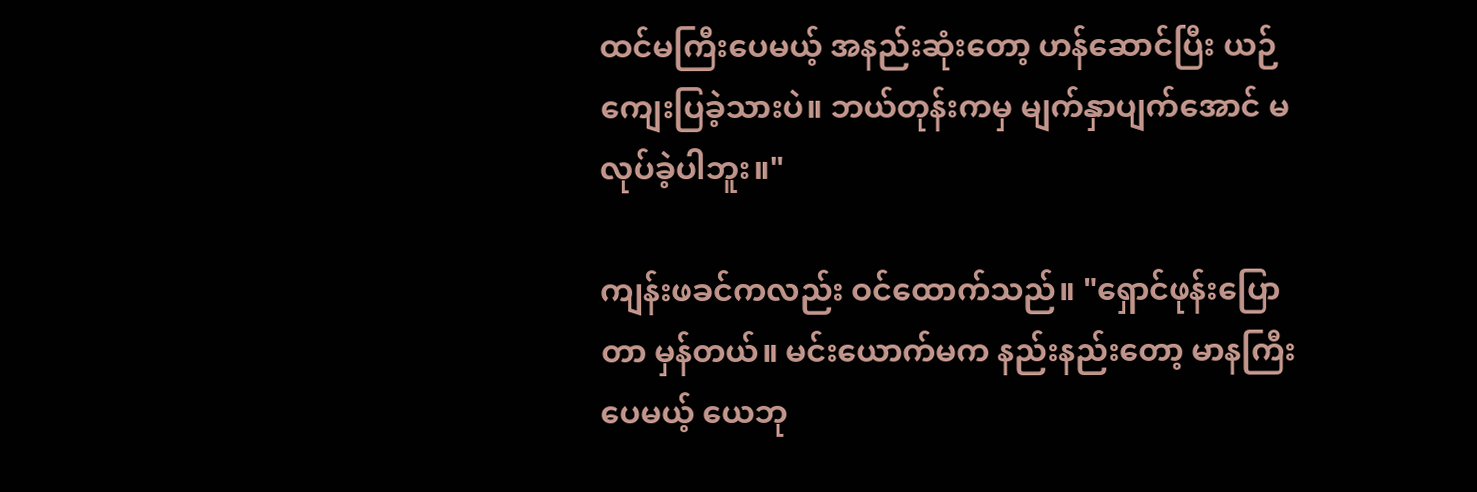ထင်မကြီးပေမယ့် အနည်းဆုံးတော့ ဟန်ဆောင်ပြီး ယဉ်ကျေးပြခဲ့သားပဲ။ ဘယ်တုန်းကမှ မျက်နှာပျက်အောင် မလုပ်ခဲ့ပါဘူး။"

ကျန်းဖခင်ကလည်း ဝင်ထောက်သည်။ "ရှောင်ဖုန်းပြောတာ မှန်တယ်။ မင်းယောက်မက နည်းနည်းတော့ မာနကြီးပေမယ့် ယေဘု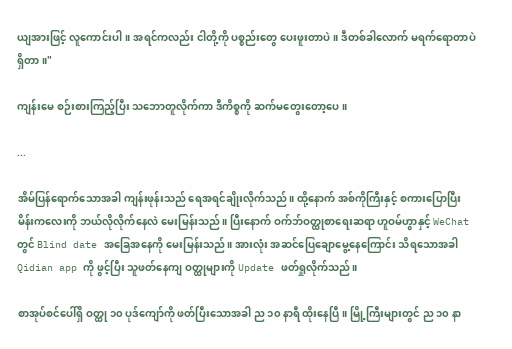ယျအားဖြင့် လူကောင်းပါ။ အရင်ကလည်း ငါတို့ကို ပစ္စည်းတွေ ပေးဖူးတာပဲ။ ဒီတစ်ခါလောက် မရက်ရောတာပဲ ရှိတာ။"

ကျန်းမေ စဉ်းစားကြည့်ပြီး သဘောတူလိုက်ကာ ဒီကိစ္စကို ဆက်မတွေးတော့ပေ။

...

အိမ်ပြန်ရောက်သောအခါ ကျန်းဖုန်းသည် ရေအရင်ချိုးလိုက်သည်။ ထို့နောက် အစ်ကိုကြီးနှင့် စကားပြောပြီး မိန်းကလေးကို ဘယ်လိုလိုက်နေလဲ မေးမြန်းသည်။ ပြီးနောက် ဝက်ဘ်ဝတ္ထုစာရေးဆရာ ဟူဝမ်ဟွာနှင့် WeChat တွင် Blind date အခြေအနေကို မေးမြန်းသည်။ အားလုံး အဆင်ပြေချောမွေ့နေကြောင်း သိရသောအခါ Qidian app ကို ဖွင့်ပြီး သူဖတ်နေကျ ဝတ္ထုများကို Update ဖတ်ရှုလိုက်သည်။

စာအုပ်စင်ပေါ်ရှိ ဝတ္ထု ၁၀ ပုဒ်ကျော်ကို ဖတ်ပြီးသောအခါ ည ၁၀ နာရီ ထိုးနေပြီ။ မြို့ကြီးများတွင် ည ၁၀ နာ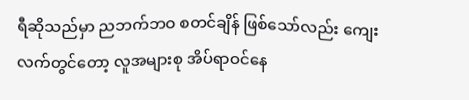ရီဆိုသည်မှာ ညဘက်ဘဝ စတင်ချိန် ဖြစ်သော်လည်း ကျေးလက်တွင်တော့ လူအများစု အိပ်ရာဝင်နေ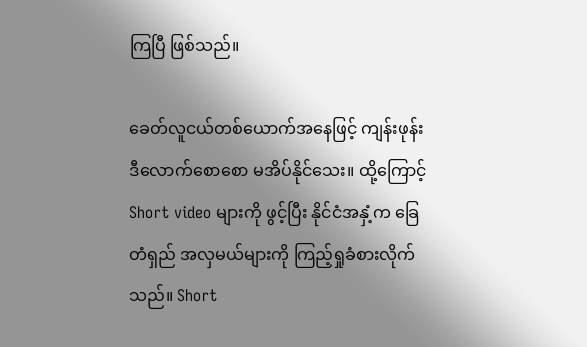ကြပြီ ဖြစ်သည်။

ခေတ်လူငယ်တစ်ယောက်အနေဖြင့် ကျန်းဖုန်း ဒီလောက်စောစော မအိပ်နိုင်သေး။ ထို့ကြောင့် Short video များကို ဖွင့်ပြီး နိုင်ငံအနှံ့က ခြေတံရှည် အလှမယ်များကို ကြည့်ရှုခံစားလိုက်သည်။ Short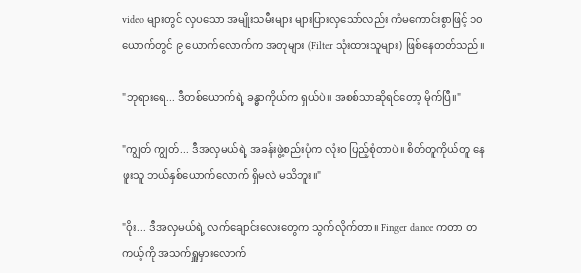video များတွင် လှပသော အမျိုးသမီးများ များပြားလှသော်လည်း ကံမကောင်းစွာဖြင့် ၁၀ ယောက်တွင် ၉ ယောက်လောက်က အတုများ (Filter သုံးထားသူများ) ဖြစ်နေတတ်သည်။

"ဘုရားရေ... ဒီတစ်ယောက်ရဲ့ ခန္ဓာကိုယ်က ရှယ်ပဲ။ အစစ်သာဆိုရင်တော့ မိုက်ပြီ။"

"ကျွတ် ကျွတ်... ဒီအလှမယ်ရဲ့ အခန်းဖွဲ့စည်းပုံက လုံးဝ ပြည့်စုံတာပဲ။ စိတ်တူကိုယ်တူ နေဖူးသူ ဘယ်နှစ်ယောက်လောက် ရှိမလဲ မသိဘူး။"

"ဝိုး... ဒီအလှမယ်ရဲ့ လက်ချောင်းလေးတွေက သွက်လိုက်တာ။ Finger dance ကတာ တကယ့်ကို အသက်ရှူမှားလောက်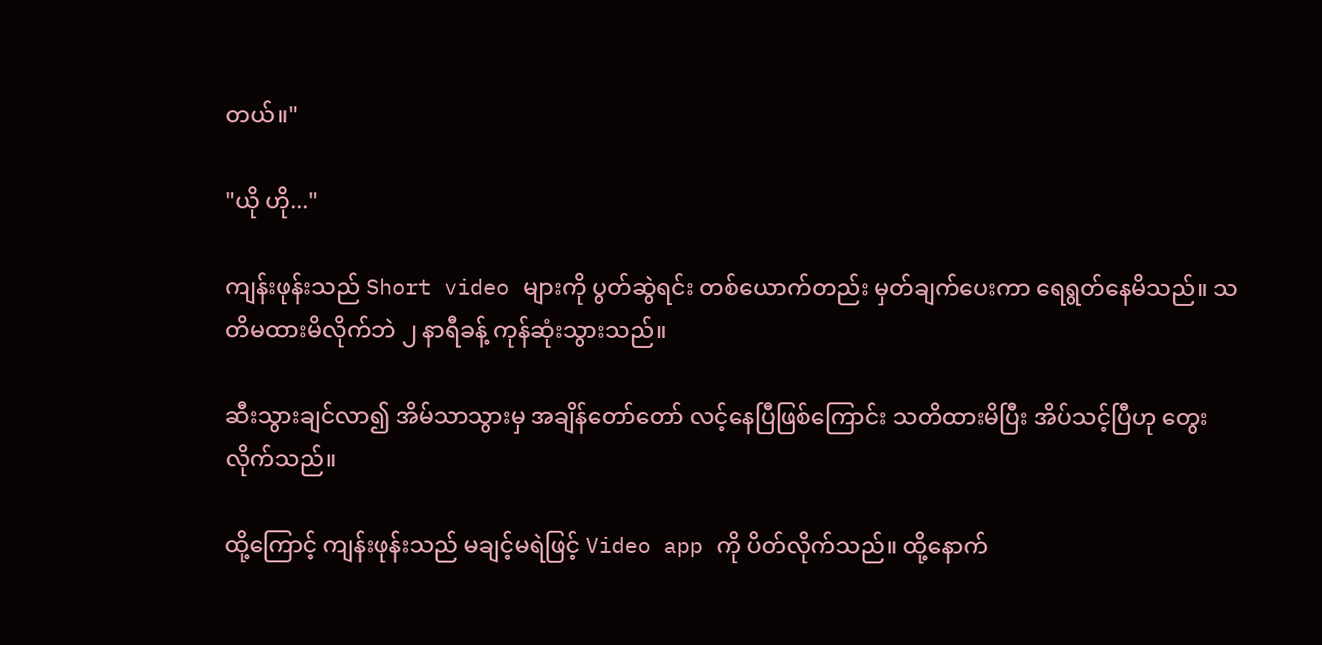တယ်။"

"ယို ဟို..."

ကျန်းဖုန်းသည် Short video များကို ပွတ်ဆွဲရင်း တစ်ယောက်တည်း မှတ်ချက်ပေးကာ ရေရွတ်နေမိသည်။ သတိမထားမိလိုက်ဘဲ ၂ နာရီခန့် ကုန်ဆုံးသွားသည်။

ဆီးသွားချင်လာ၍ အိမ်သာသွားမှ အချိန်တော်တော် လင့်နေပြီဖြစ်ကြောင်း သတိထားမိပြီး အိပ်သင့်ပြီဟု တွေးလိုက်သည်။

ထို့ကြောင့် ကျန်းဖုန်းသည် မချင့်မရဲဖြင့် Video app ကို ပိတ်လိုက်သည်။ ထို့နောက်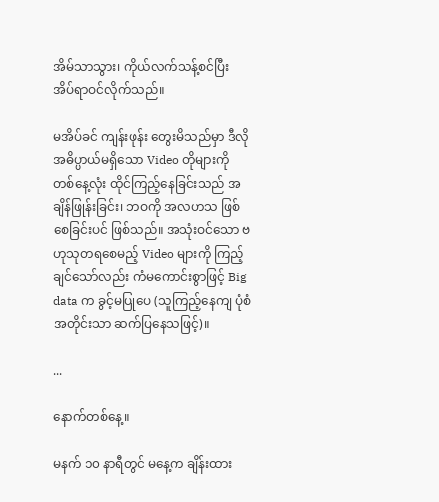အိမ်သာသွား၊ ကိုယ်လက်သန့်စင်ပြီး အိပ်ရာဝင်လိုက်သည်။

မအိပ်ခင် ကျန်းဖုန်း တွေးမိသည်မှာ ဒီလို အဓိပ္ပာယ်မရှိသော Video တိုများကို တစ်နေ့လုံး ထိုင်ကြည့်နေခြင်းသည် အချိန်ဖြုန်းခြင်း၊ ဘဝကို အလဟသ ဖြစ်စေခြင်းပင် ဖြစ်သည်။ အသုံးဝင်သော ဗဟုသုတရစေမည့် Video များကို ကြည့်ချင်သော်လည်း ကံမကောင်းစွာဖြင့် Big data က ခွင့်မပြုပေ (သူကြည့်နေကျ ပုံစံအတိုင်းသာ ဆက်ပြနေသဖြင့်)။

...

နောက်တစ်နေ့။

မနက် ၁၀ နာရီတွင် မနေ့က ချိန်းထား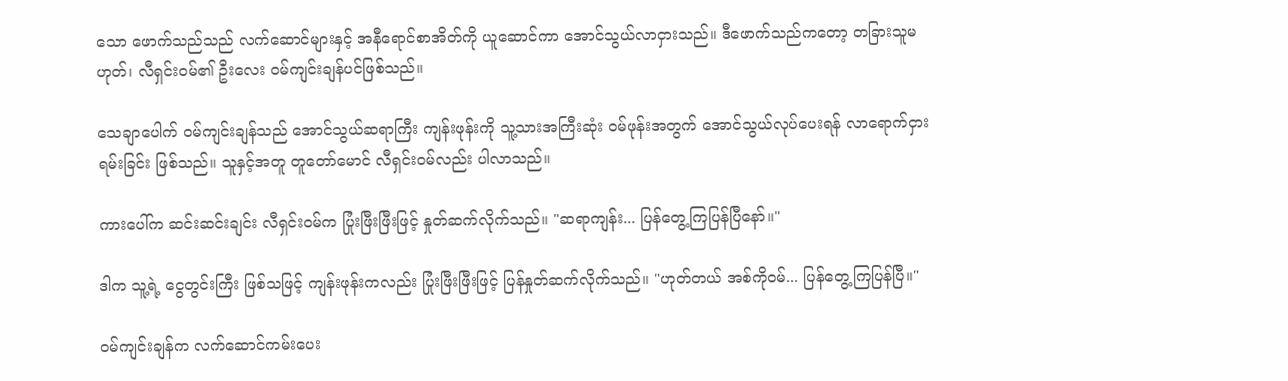သော ဖောက်သည်သည် လက်ဆောင်များနှင့် အနီရောင်စာအိတ်ကို ယူဆောင်ကာ အောင်သွယ်လာငှားသည်။ ဒီဖောက်သည်ကတော့ တခြားသူမဟုတ်၊ လီရှင်းဝမ်၏ ဦးလေး ဝမ်ကျင်းချန်ပင်ဖြစ်သည်။

သေချာပေါက် ဝမ်ကျင်းချန်သည် အောင်သွယ်ဆရာကြီး ကျန်းဖုန်းကို သူ့သားအကြီးဆုံး ဝမ်ဖုန်းအတွက် အောင်သွယ်လုပ်ပေးရန် လာရောက်ငှားရမ်းခြင်း ဖြစ်သည်။ သူနှင့်အတူ တူတော်မောင် လီရှင်းဝမ်လည်း ပါလာသည်။

ကားပေါ်က ဆင်းဆင်းချင်း လီရှင်းဝမ်က ပြုံးဖြီးဖြီးဖြင့် နှုတ်ဆက်လိုက်သည်။ "ဆရာကျန်း... ပြန်တွေ့ကြပြန်ပြီနော်။"

ဒါက သူ့ရဲ့ ငွေတွင်းကြီး ဖြစ်သဖြင့် ကျန်းဖုန်းကလည်း ပြုံးဖြီးဖြီးဖြင့် ပြန်နှုတ်ဆက်လိုက်သည်။ "ဟုတ်တယ် အစ်ကိုဝမ်... ပြန်တွေ့ကြပြန်ပြီ။"

ဝမ်ကျင်းချန်က လက်ဆောင်ကမ်းပေး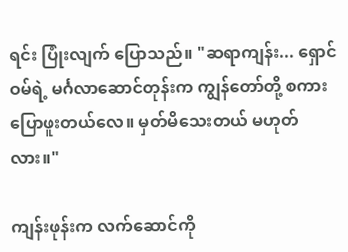ရင်း ပြုံးလျက် ပြောသည်။ "ဆရာကျန်း... ရှောင်ဝမ်ရဲ့ မင်္ဂလာဆောင်တုန်းက ကျွန်တော်တို့ စကားပြောဖူးတယ်လေ။ မှတ်မိသေးတယ် မဟုတ်လား။"

ကျန်းဖုန်းက လက်ဆောင်ကို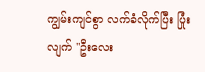ကျွမ်းကျင်စွာ လက်ခံလိုက်ပြီး ပြုံးလျက် "ဦးလေး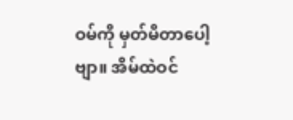ဝမ်ကို မှတ်မိတာပေါ့ဗျာ။ အိမ်ထဲဝင်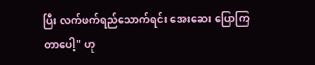ပြီး လက်ဖက်ရည်သောက်ရင်း အေးဆေး ပြောကြတာပေါ့" ဟု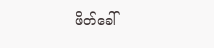ဖိတ်ခေါ်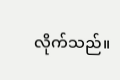လိုက်သည်။